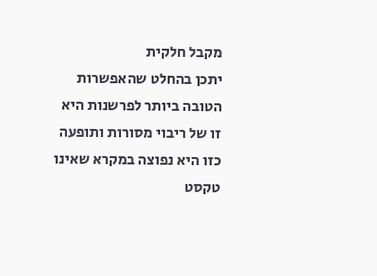מקבל חלקית
יתכן בהחלט שהאפשרות הטובה ביותר לפרשנות היא זו של ריבוי מסורות ותופעה כזו היא נפוצה במקרא שאינו טקסט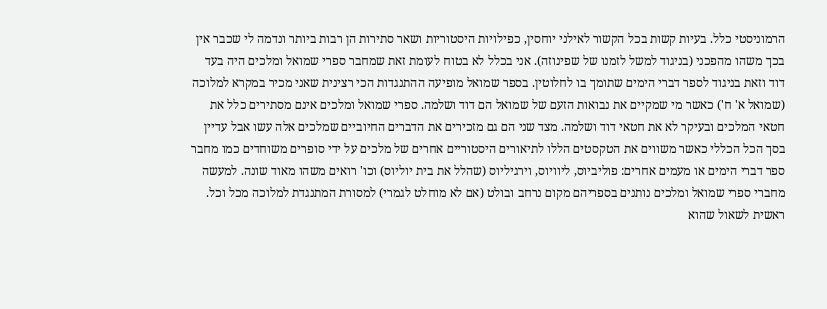הרמוניסטי כלל. בעיות קשות בכל הקשור לאילני יוחסין, כפילויות היסטוריות ושאר סתירות הן רבות ביותר ונדמה לי שכבר אין בכך משהו מהפכני (בניגוד למשל לזמנו של שפינוזה). אני בכלל לא בטוח לעומת זאת שמחבר ספרי שמואל ומלכים היה בעד דוד וזאת בניגוד לספר דברי הימים שתומך בו לחלוטין. בספר שמואל מופיעה ההתנגדות הכי רצינית שאני מכיר במקרא למלוכה (שמואל א' ח') כאשר מי שמקיים את נבואות הזעם של שמואל הם דוד ושלמה. ספרי שמואל ומלכים אינם מסתירים כלל את חטאי המלכים ובעיקר לא את חטאי דוד ושלמה. מצד שני הם גם מזכירים את הדברים החיוביים שמלכים אלה עשו אבל עדיין בסך הכל הכללי כאשר משווים את הטקסטים הללו לתיאורים היסטוריים אחרים של מלכים על ידי סופרים משוחדים כמו מחבר ספר דברי הימים או מעמים אחרים: פוליביוס, ליוויוס, וירגיליוס (שהלל את בית יוליוס) וכו' רואים משהו מאוד שונה. למעשה מחברי ספרי שמואל ומלכים נותנים בספריהם מקום נרחב ובולט (אם לא מוחלט לגמרי) למסורת המתנגדת למלוכה מכל וכל. ראשית לשאול שהוא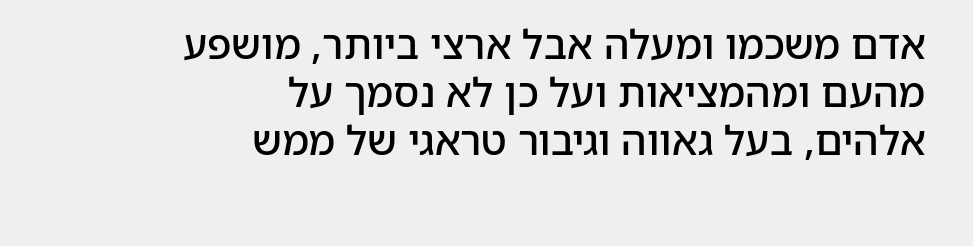אדם משכמו ומעלה אבל ארצי ביותר, מושפע מהעם ומהמציאות ועל כן לא נסמך על אלהים, בעל גאווה וגיבור טראגי של ממש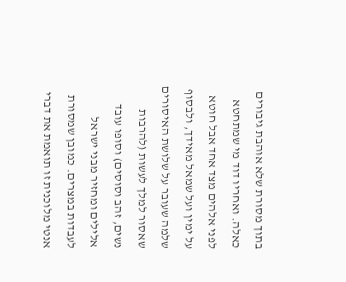בתוך מסורת שלא אוהבת גיבורים כאלה. ואחריו דוד מי שמתחטא לפני אלהים מצד אחד אבל חוטא על ימין ועל שמאל מאידך, ולבסוף שלמה שעובר על שלושת האיסורים שאסור למלך לעשות (להרבות נשים, זהב וסוסים) וסופו עובד אלילים ומחזיר מבני ישראל לעבדות במצרים. כמובן שמסורת אנטי מלוכנית זו תואמת את דברי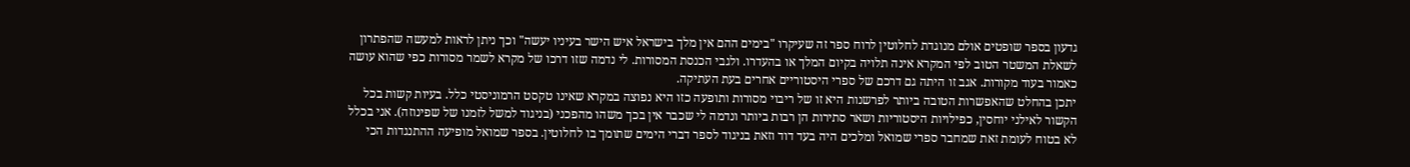גדעון בספר שופטים אולם מנוגדת לחלוטין לרוח ספר זה שעיקרו "בימים ההם אין מלך בישראל איש הישר בעיניו יעשה" וכך ניתן לראות למעשה שהפתרון לשאלת המשטר הטוב לפי המקרא אינה תלויה בקיום המלך או בהעדרו. ולגבי הכנסת המסורות. לי נדמה שזו דרכו של מקרא לשמר מסורות כפי שהוא עושה כאמור בעוד מקורות. אגב זו היתה גם דרכם של ספרי היסטוריים אחרים בעת העתיקה.
יתכן בהחלט שהאפשרות הטובה ביותר לפרשנות היא זו של ריבוי מסורות ותופעה כזו היא נפוצה במקרא שאינו טקסט הרמוניסטי כלל. בעיות קשות בכל הקשור לאילני יוחסין, כפילויות היסטוריות ושאר סתירות הן רבות ביותר ונדמה לי שכבר אין בכך משהו מהפכני (בניגוד למשל לזמנו של שפינוזה). אני בכלל לא בטוח לעומת זאת שמחבר ספרי שמואל ומלכים היה בעד דוד וזאת בניגוד לספר דברי הימים שתומך בו לחלוטין. בספר שמואל מופיעה ההתנגדות הכי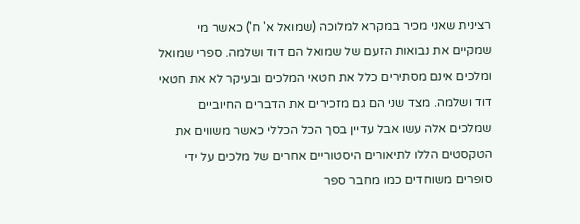רצינית שאני מכיר במקרא למלוכה (שמואל א' ח') כאשר מי שמקיים את נבואות הזעם של שמואל הם דוד ושלמה. ספרי שמואל ומלכים אינם מסתירים כלל את חטאי המלכים ובעיקר לא את חטאי דוד ושלמה. מצד שני הם גם מזכירים את הדברים החיוביים שמלכים אלה עשו אבל עדיין בסך הכל הכללי כאשר משווים את הטקסטים הללו לתיאורים היסטוריים אחרים של מלכים על ידי סופרים משוחדים כמו מחבר ספר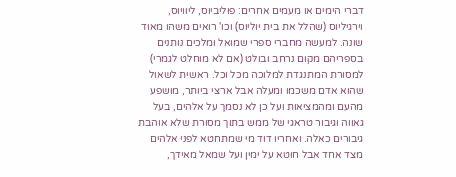דברי הימים או מעמים אחרים: פוליביוס, ליוויוס, וירגיליוס (שהלל את בית יוליוס) וכו' רואים משהו מאוד שונה. למעשה מחברי ספרי שמואל ומלכים נותנים בספריהם מקום נרחב ובולט (אם לא מוחלט לגמרי) למסורת המתנגדת למלוכה מכל וכל. ראשית לשאול שהוא אדם משכמו ומעלה אבל ארצי ביותר, מושפע מהעם ומהמציאות ועל כן לא נסמך על אלהים, בעל גאווה וגיבור טראגי של ממש בתוך מסורת שלא אוהבת גיבורים כאלה. ואחריו דוד מי שמתחטא לפני אלהים מצד אחד אבל חוטא על ימין ועל שמאל מאידך,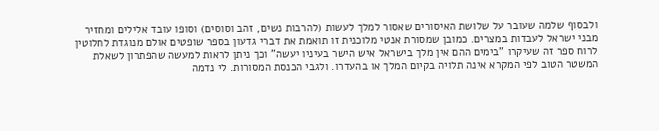ולבסוף שלמה שעובר על שלושת האיסורים שאסור למלך לעשות (להרבות נשים, זהב וסוסים) וסופו עובד אלילים ומחזיר מבני ישראל לעבדות במצרים. כמובן שמסורת אנטי מלוכנית זו תואמת את דברי גדעון בספר שופטים אולם מנוגדת לחלוטין לרוח ספר זה שעיקרו "בימים ההם אין מלך בישראל איש הישר בעיניו יעשה" וכך ניתן לראות למעשה שהפתרון לשאלת המשטר הטוב לפי המקרא אינה תלויה בקיום המלך או בהעדרו. ולגבי הכנסת המסורות. לי נדמה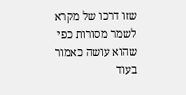שזו דרכו של מקרא לשמר מסורות כפי שהוא עושה כאמור בעוד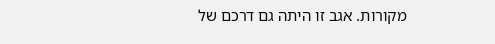מקורות. אגב זו היתה גם דרכם של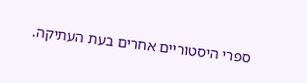ספרי היסטוריים אחרים בעת העתיקה.